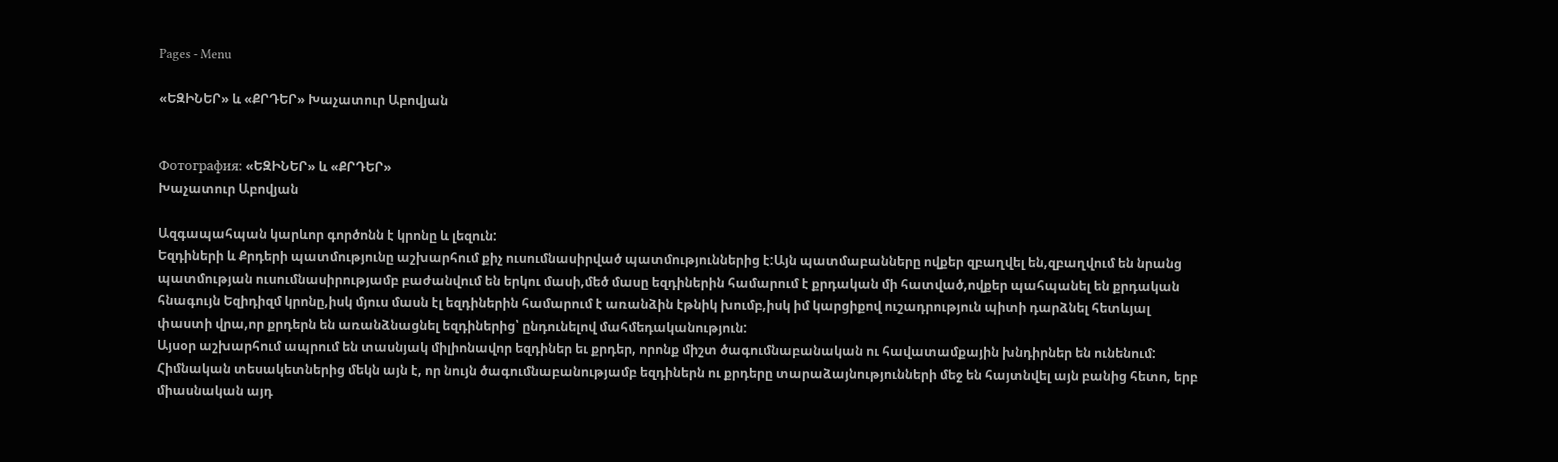Pages - Menu

«ԵԶԻՆԵՐ» և «ՔՐԴԵՐ» Խաչատուր Աբովյան


Фотография: «ԵԶԻՆԵՐ» և «ՔՐԴԵՐ»
Խաչատուր Աբովյան

Ազգապահպան կարևոր գործոնն է կրոնը և լեզուն:
Եզդիների և Քրդերի պատմությունը աշխարհում քիչ ուսումնասիրված պատմություններից է:Այն պատմաբանները ովքեր զբաղվել են,զբաղվում են նրանց պատմության ուսումնասիրությամբ բաժանվում են երկու մասի,մեծ մասը եզդիներին համարում է քրդական մի հատված,ովքեր պահպանել են քրդական հնագույն Եզիդիզմ կրոնը,իսկ մյուս մասն էլ եզդիներին համարում է առանձին էթնիկ խումբ,իսկ իմ կարցիքով ուշադրություն պիտի դարձնել հետևյալ փաստի վրա,որ քրդերն են առանձնացնել եզդիներից՝ ընդունելով մահմեդականություն:
Այսօր աշխարհում ապրում են տասնյակ միլիոնավոր եզդիներ եւ քրդեր, որոնք միշտ ծագումնաբանական ու հավատամքային խնդիրներ են ունենում: Հիմնական տեսակետներից մեկն այն է, որ նույն ծագումնաբանությամբ եզդիներն ու քրդերը տարաձայնությունների մեջ են հայտնվել այն բանից հետո, երբ միասնական այդ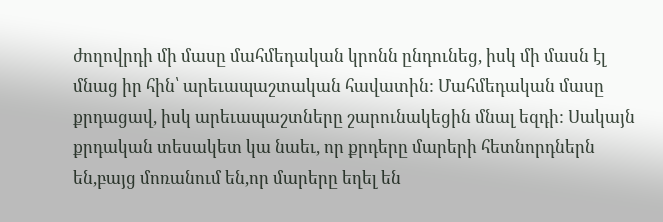ժողովրդի մի մասը մահմեդական կրոնն ընդունեց, իսկ մի մասն էլ մնաց իր հին՝ արեւապաշտական հավատին: Մահմեդական մասը քրդացավ, իսկ արեւապաշտները շարունակեցին մնալ եզդի: Սակայն քրդական տեսակետ կա նաեւ, որ քրդերը մարերի հետնորդներն են,բայց մոռանում են,որ մարերը եղել են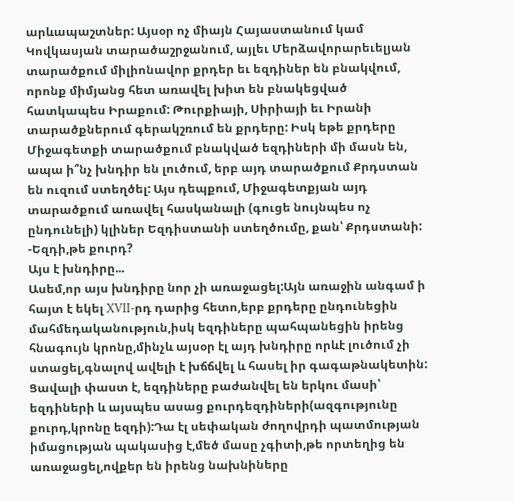արևապաշտներ: Այսօր ոչ միայն Հայաստանում կամ Կովկասյան տարածաշրջանում, այլեւ Մերձավորարեւելյան տարածքում միլիոնավոր քրդեր եւ եզդիներ են բնակվում, որոնք միմյանց հետ առավել խիտ են բնակեցված հատկապես Իրաքում: Թուրքիայի, Սիրիայի եւ Իրանի տարածքներում գերակշռում են քրդերը: Իսկ եթե քրդերը Միջագետքի տարածքում բնակված եզդիների մի մասն են, ապա ի՞նչ խնդիր են լուծում, երբ այդ տարածքում Քրդստան են ուզում ստեղծել: Այս դեպքում, Միջագետքյան այդ տարածքում առավել հասկանալի (գուցե նույնպես ոչ ընդունելի) կլիներ Եզդիստանի ստեղծումը, քան՝ Քրդստանի:
-Եզդի,թե քուրդ?
Այս է խնդիրը...
Ասեմ,որ այս խնդիրը նոր չի առաջացել:Այն առաջին անգամ ի հայտ է եկել XVII-րդ դարից հետո,երբ քրդերը ընդունեցին մահմեդականություն,իսկ եզդիները պահպանեցին իրենց հնագույն կրոնը,մինչև այսօր էլ այդ խնդիրը որևէ լուծում չի ստացել,գնալով ավելի է խճճվել և հասել իր գագաթնակետին:
Ցավալի փաստ է, եզդիները բաժանվել են երկու մասի՝ եզդիների և այսպես ասաց քուրդեզդիների(ազգությունը քուրդ,կրոնը եզդի):Դա էլ սեփական ժողովրդի պատմության իմացության պակասից է,մեծ մասը չգիտի,թե որտեղից են առաջացել,ովքեր են իրենց նախնիները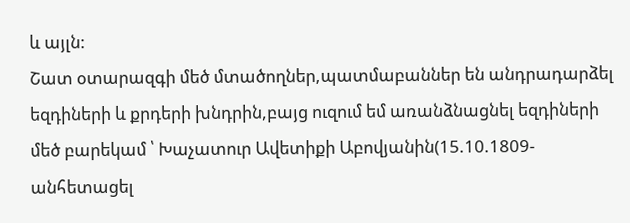և այլն:
Շատ օտարազգի մեծ մտածողներ,պատմաբաններ են անդրադարձել եզդիների և քրդերի խնդրին,բայց ուզում եմ առանձնացնել եզդիների մեծ բարեկամ ՝ Խաչատուր Ավետիքի Աբովյանին(15.10.1809-անհետացել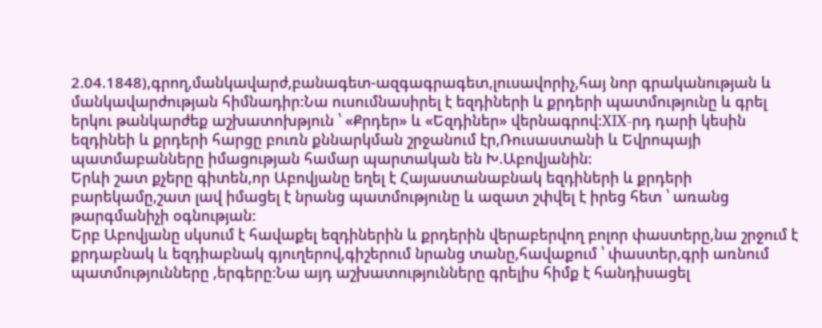2.04.1848),գրող,մանկավարժ,բանագետ-ազգագրագետ,լուսավորիչ,հայ նոր գրականության և մանկավարժության հիմնադիր:Նա ուսումնասիրել է եզդիների և քրդերի պատմությունը և գրել երկու թանկարժեք աշխատոխթյուն ՝ «Քրդեր» և «Եզդիներ» վերնագրով:XIX-րդ դարի կեսին եզդինեի և քրդերի հարցը բուռն քննարկման շրջանում էր,Ռուսաստանի և Եվրոպայի պատմաբանները իմացության համար պարտական են Խ.Աբովյանին:
Երևի շատ քչերը գիտեն,որ Աբովյանը եղել է Հայաստանաբնակ եզդիների և քրդերի բարեկամը,շատ լավ իմացել է նրանց պատմությունը և ազատ շփվել է իրեց հետ ՝ առանց թարգմանիչի օգնության:
Երբ Աբովյանը սկսում է հավաքել եզդիներին և քրդերին վերաբերվող բոլոր փաստերը,նա շրջում է քրդաբնակ և եզդիաբնակ գյուղերով,գիշերում նրանց տանը,հավաքում ՝ փաստեր,գրի առնում պատմությունները ,երգերը:Նա այդ աշխատությունները գրելիս հիմք է հանդիսացել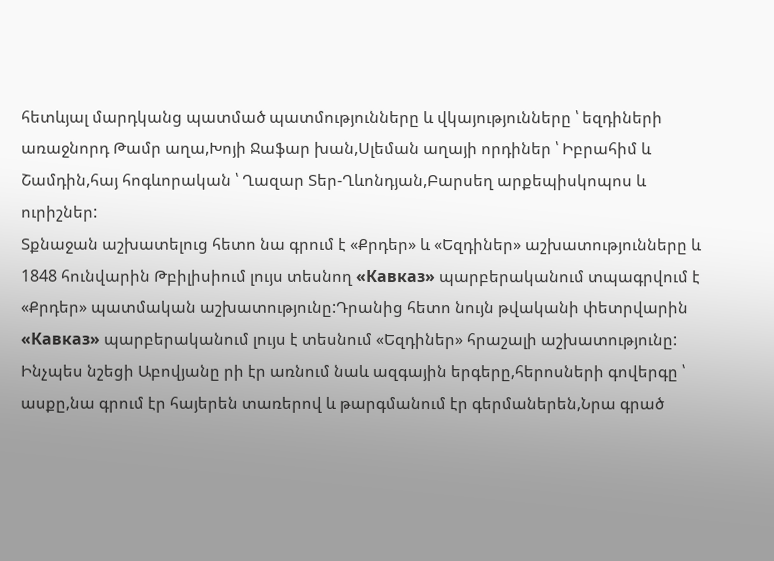հետևյալ մարդկանց պատմած պատմությունները և վկայությունները ՝ եզդիների առաջնորդ Թամր աղա,Խոյի Ջաֆար խան,Սլեման աղայի որդիներ ՝ Իբրահիմ և Շամդին,հայ հոգևորական ՝ Ղազար Տեր-Ղևոնդյան,Բարսեղ արքեպիսկոպոս և ուրիշներ:
Տքնաջան աշխատելուց հետո նա գրում է «Քրդեր» և «Եզդիներ» աշխատությունները և 1848 հունվարին Թբիլիսիում լույս տեսնող «Кавказ» պարբերականում տպագրվում է «Քրդեր» պատմական աշխատությունը:Դրանից հետո նույն թվականի փետրվարին «Кавказ» պարբերականում լույս է տեսնում «Եզդիներ» հրաշալի աշխատությունը:
Ինչպես նշեցի Աբովյանը րի էր առնում նաև ազգային երգերը,հերոսների գովերգը ՝ ասքը,նա գրում էր հայերեն տառերով և թարգմանում էր գերմաներեն,Նրա գրած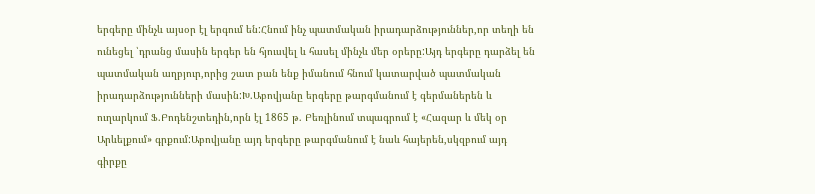երգերը մինչև այսօր էլ երգում են:Հնում ինչ պատմական իրադարձություններ,որ տեղի են ունեցել ՝դրանց մասին երգեր են հյուսվել և հասել մինչև մեր օրերը:Այդ երգերը դարձել են պատմական աղբյուր,որից շատ բան ենք իմանում հնում կատարված պատմական իրադարձությունների մասին:Խ.Աբովյանը երգերը թարգմանում է գերմաներեն և ուղարկում Ֆ.Բոդենշտեդին,որն էլ 1865 թ. Բեռլինում տպագրում է «Հազար և մեկ օր Արևելքում» գրքում:Աբովյանը այդ երգերը թարգմանում է նաև հայերեն,սկզբում այդ գիրքը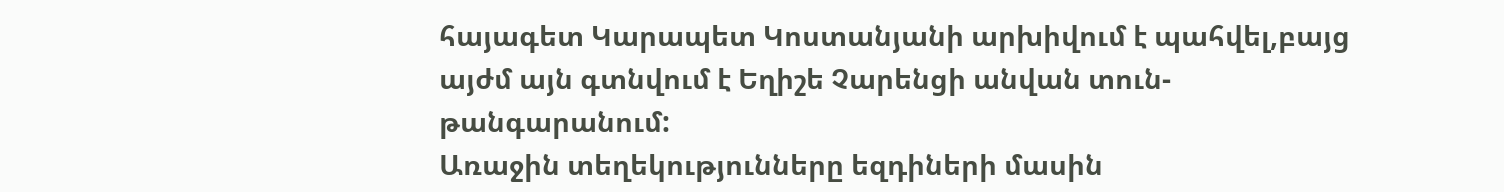հայագետ Կարապետ Կոստանյանի արխիվում է պահվել,բայց այժմ այն գտնվում է Եղիշե Չարենցի անվան տուն-թանգարանում:
Առաջին տեղեկությունները եզդիների մասին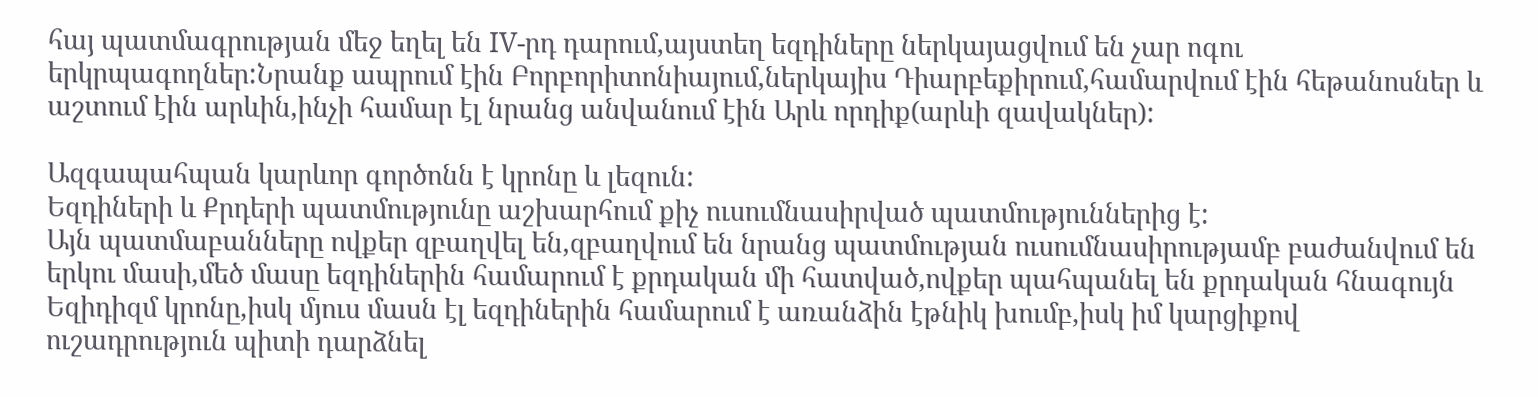հայ պատմագրության մեջ եղել են IV-րդ դարում,այստեղ եզդիները ներկայացվում են չար ոգու երկրպագողներ:Նրանք ապրում էին Բորբորիտոնիայում,ներկայիս Դիարբեքիրում,համարվում էին հեթանոսներ և աշտում էին արևին,ինչի համար էլ նրանց անվանում էին Արև որդիք(արևի զավակներ):

Ազգապահպան կարևոր գործոնն է կրոնը և լեզուն:
Եզդիների և Քրդերի պատմությունը աշխարհում քիչ ուսումնասիրված պատմություններից է:
Այն պատմաբանները ովքեր զբաղվել են,զբաղվում են նրանց պատմության ուսումնասիրությամբ բաժանվում են երկու մասի,մեծ մասը եզդիներին համարում է քրդական մի հատված,ովքեր պահպանել են քրդական հնագույն Եզիդիզմ կրոնը,իսկ մյուս մասն էլ եզդիներին համարում է առանձին էթնիկ խումբ,իսկ իմ կարցիքով ուշադրություն պիտի դարձնել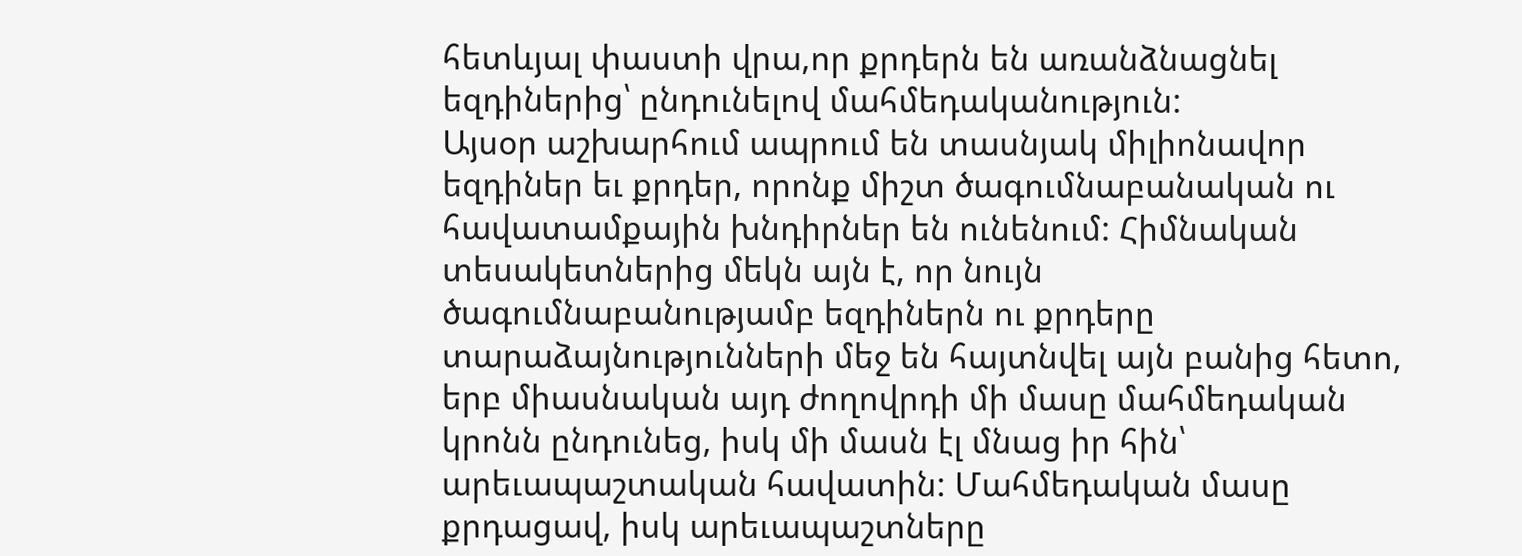հետևյալ փաստի վրա,որ քրդերն են առանձնացնել եզդիներից՝ ընդունելով մահմեդականություն:
Այսօր աշխարհում ապրում են տասնյակ միլիոնավոր եզդիներ եւ քրդեր, որոնք միշտ ծագումնաբանական ու հավատամքային խնդիրներ են ունենում: Հիմնական տեսակետներից մեկն այն է, որ նույն ծագումնաբանությամբ եզդիներն ու քրդերը տարաձայնությունների մեջ են հայտնվել այն բանից հետո, երբ միասնական այդ ժողովրդի մի մասը մահմեդական կրոնն ընդունեց, իսկ մի մասն էլ մնաց իր հին՝ արեւապաշտական հավատին: Մահմեդական մասը քրդացավ, իսկ արեւապաշտները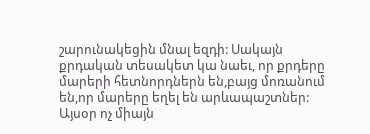շարունակեցին մնալ եզդի: Սակայն քրդական տեսակետ կա նաեւ, որ քրդերը մարերի հետնորդներն են,բայց մոռանում են,որ մարերը եղել են արևապաշտներ: Այսօր ոչ միայն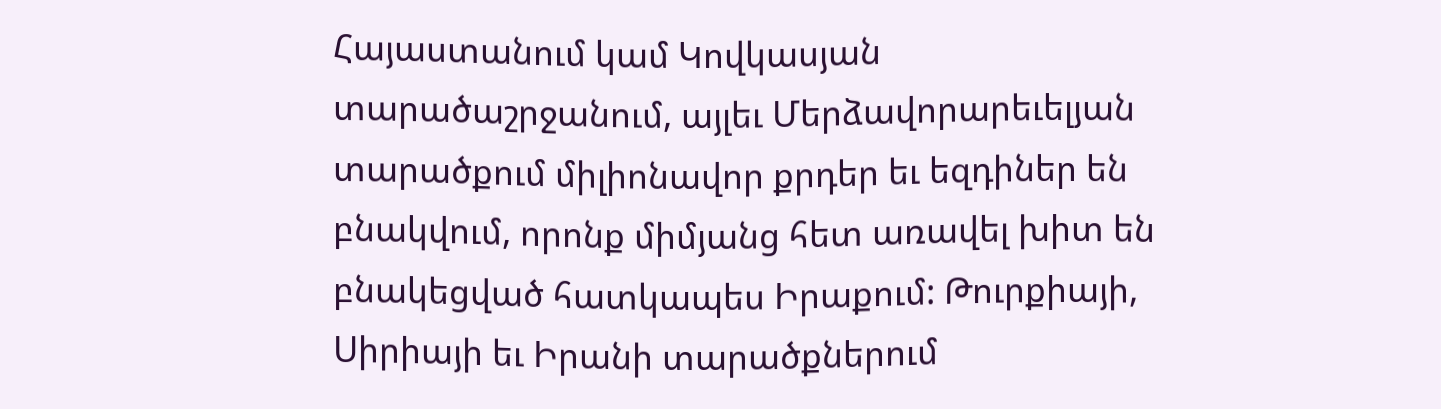Հայաստանում կամ Կովկասյան տարածաշրջանում, այլեւ Մերձավորարեւելյան տարածքում միլիոնավոր քրդեր եւ եզդիներ են բնակվում, որոնք միմյանց հետ առավել խիտ են բնակեցված հատկապես Իրաքում: Թուրքիայի, Սիրիայի եւ Իրանի տարածքներում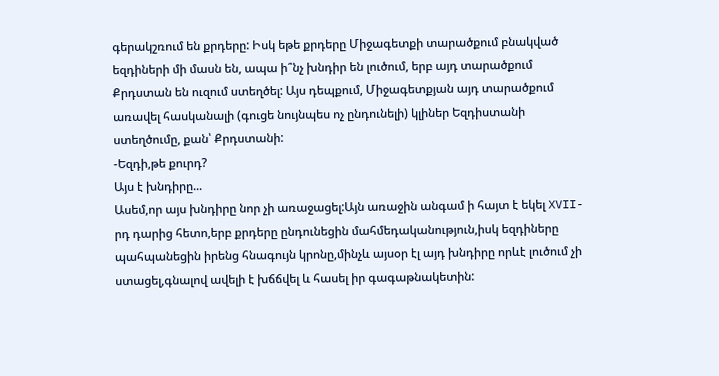գերակշռում են քրդերը: Իսկ եթե քրդերը Միջագետքի տարածքում բնակված եզդիների մի մասն են, ապա ի՞նչ խնդիր են լուծում, երբ այդ տարածքում Քրդստան են ուզում ստեղծել: Այս դեպքում, Միջագետքյան այդ տարածքում առավել հասկանալի (գուցե նույնպես ոչ ընդունելի) կլիներ Եզդիստանի ստեղծումը, քան՝ Քրդստանի:
-Եզդի,թե քուրդ?
Այս է խնդիրը...
Ասեմ,որ այս խնդիրը նոր չի առաջացել:Այն առաջին անգամ ի հայտ է եկել XVII-րդ դարից հետո,երբ քրդերը ընդունեցին մահմեդականություն,իսկ եզդիները պահպանեցին իրենց հնագույն կրոնը,մինչև այսօր էլ այդ խնդիրը որևէ լուծում չի ստացել,գնալով ավելի է խճճվել և հասել իր գագաթնակետին: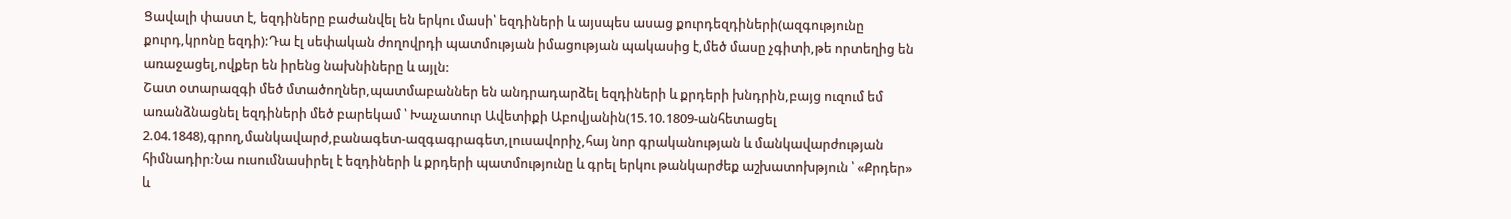Ցավալի փաստ է, եզդիները բաժանվել են երկու մասի՝ եզդիների և այսպես ասաց քուրդեզդիների(ազգությունը քուրդ,կրոնը եզդի):Դա էլ սեփական ժողովրդի պատմության իմացության պակասից է,մեծ մասը չգիտի,թե որտեղից են առաջացել,ովքեր են իրենց նախնիները և այլն:
Շատ օտարազգի մեծ մտածողներ,պատմաբաններ են անդրադարձել եզդիների և քրդերի խնդրին,բայց ուզում եմ առանձնացնել եզդիների մեծ բարեկամ ՝ Խաչատուր Ավետիքի Աբովյանին(15.10.1809-անհետացել 2.04.1848),գրող,մանկավարժ,բանագետ-ազգագրագետ,լուսավորիչ,հայ նոր գրականության և մանկավարժության հիմնադիր:Նա ուսումնասիրել է եզդիների և քրդերի պատմությունը և գրել երկու թանկարժեք աշխատոխթյուն ՝ «Քրդեր» և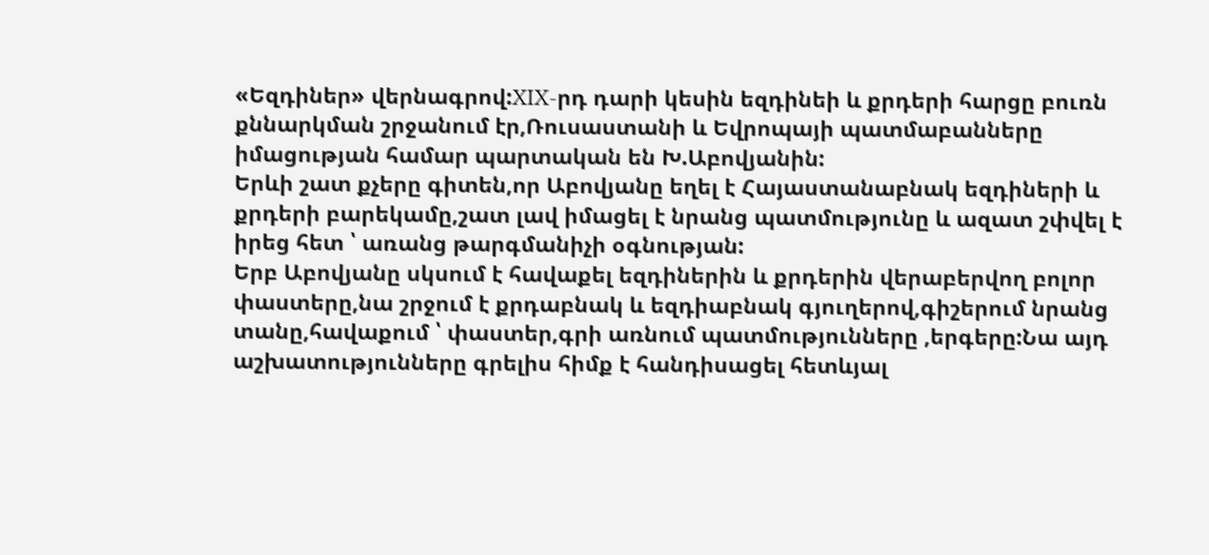«Եզդիներ» վերնագրով:XIX-րդ դարի կեսին եզդինեի և քրդերի հարցը բուռն քննարկման շրջանում էր,Ռուսաստանի և Եվրոպայի պատմաբանները իմացության համար պարտական են Խ.Աբովյանին:
Երևի շատ քչերը գիտեն,որ Աբովյանը եղել է Հայաստանաբնակ եզդիների և քրդերի բարեկամը,շատ լավ իմացել է նրանց պատմությունը և ազատ շփվել է իրեց հետ ՝ առանց թարգմանիչի օգնության:
Երբ Աբովյանը սկսում է հավաքել եզդիներին և քրդերին վերաբերվող բոլոր փաստերը,նա շրջում է քրդաբնակ և եզդիաբնակ գյուղերով,գիշերում նրանց տանը,հավաքում ՝ փաստեր,գրի առնում պատմությունները ,երգերը:Նա այդ աշխատությունները գրելիս հիմք է հանդիսացել հետևյալ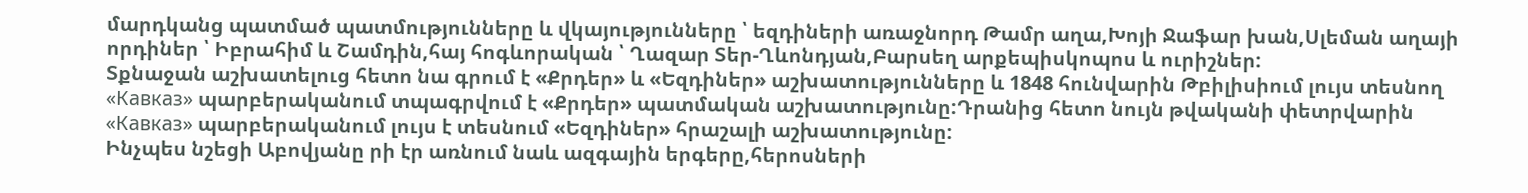մարդկանց պատմած պատմությունները և վկայությունները ՝ եզդիների առաջնորդ Թամր աղա,Խոյի Ջաֆար խան,Սլեման աղայի որդիներ ՝ Իբրահիմ և Շամդին,հայ հոգևորական ՝ Ղազար Տեր-Ղևոնդյան,Բարսեղ արքեպիսկոպոս և ուրիշներ:
Տքնաջան աշխատելուց հետո նա գրում է «Քրդեր» և «Եզդիներ» աշխատությունները և 1848 հունվարին Թբիլիսիում լույս տեսնող «Кавказ» պարբերականում տպագրվում է «Քրդեր» պատմական աշխատությունը:Դրանից հետո նույն թվականի փետրվարին «Кавказ» պարբերականում լույս է տեսնում «Եզդիներ» հրաշալի աշխատությունը:
Ինչպես նշեցի Աբովյանը րի էր առնում նաև ազգային երգերը,հերոսների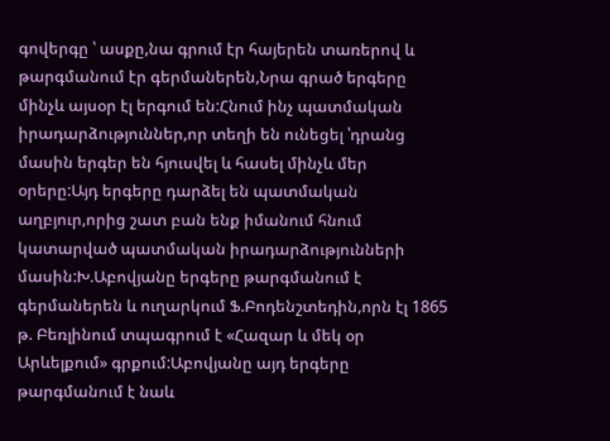գովերգը ՝ ասքը,նա գրում էր հայերեն տառերով և թարգմանում էր գերմաներեն,Նրա գրած երգերը մինչև այսօր էլ երգում են:Հնում ինչ պատմական իրադարձություններ,որ տեղի են ունեցել ՝դրանց մասին երգեր են հյուսվել և հասել մինչև մեր օրերը:Այդ երգերը դարձել են պատմական աղբյուր,որից շատ բան ենք իմանում հնում կատարված պատմական իրադարձությունների մասին:Խ.Աբովյանը երգերը թարգմանում է գերմաներեն և ուղարկում Ֆ.Բոդենշտեդին,որն էլ 1865 թ. Բեռլինում տպագրում է «Հազար և մեկ օր Արևելքում» գրքում:Աբովյանը այդ երգերը թարգմանում է նաև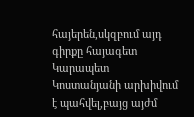հայերեն,սկզբում այդ գիրքը հայագետ Կարապետ Կոստանյանի արխիվում է պահվել,բայց այժմ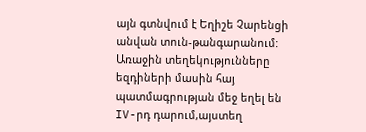այն գտնվում է Եղիշե Չարենցի անվան տուն-թանգարանում:
Առաջին տեղեկությունները եզդիների մասին հայ պատմագրության մեջ եղել են IV-րդ դարում,այստեղ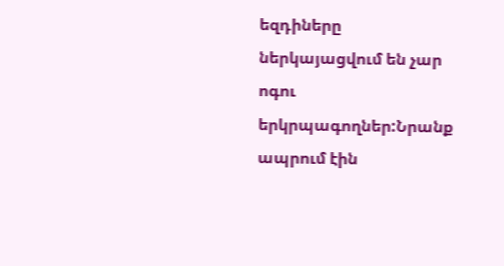եզդիները ներկայացվում են չար ոգու երկրպագողներ:Նրանք ապրում էին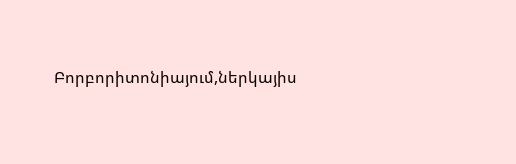Բորբորիտոնիայում,ներկայիս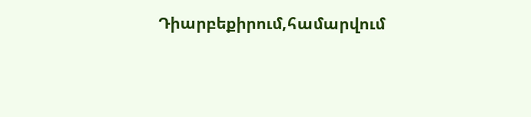Դիարբեքիրում,համարվում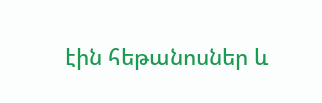էին հեթանոսներ և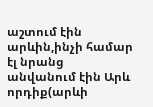աշտում էին արևին,ինչի համար էլ նրանց անվանում էին Արև որդիք(արևի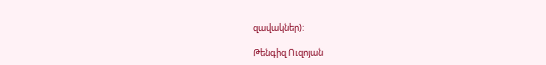զավակներ):

Թենգիզ Ուզոյան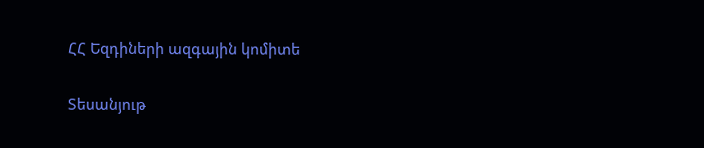ՀՀ Եզդիների ազգային կոմիտե

Տեսանյութ